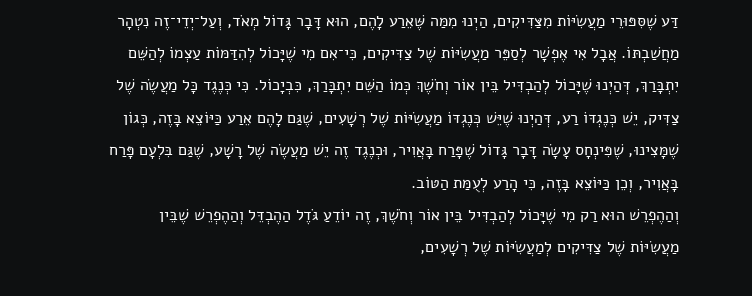דַּע שֶׁסִּפּוּרֵי מַעֲשִׂיּוֹת מִצַּדִּיקִים, הַיְנוּ מִמַּה שֶּׁאֵרַע לָהֶם, הוּא דָּבָר גָּדוֹל מְאֹד, וְעַל־יְדֵי־זֶה נִטְהָר מַחֲשַׁבְתּוֹ. אֲבָל אִי אֶפְשָׁר לְסַפֵּר מַעֲשִׂיּוֹת שֶׁל צַדִּיקִים, כִּי־אִם מִי שֶׁיָּכוֹל לְהִדַּמּוֹת עַצְמוֹ לְהַשֵּׁם יִתְבָּרַךְ, דְּהַיְנוּ שֶׁיָּכוֹל לְהַבְדִּיל בֵּין אוֹר וְחֹשֶׁךְ כְּמוֹ הַשֵּׁם יִתְבָּרַךְ, כִּבְיָכוֹל. כִּי כְּנֶגֶד כָּל מַעֲשֶׂה שֶׁל צַדִּיק, יֵשׁ כְּנֶגְדּוֹ רַע, דְּהַיְנוּ שֶׁיֵּשׁ כְּנֶגְדּוֹ מַעֲשִׂיּוֹת שֶׁל רְשָׁעִים, שֶׁגַּם לָהֶם אֵרַע כַּיּוֹצֵא בָּזֶה, כְּגוֹן שֶׁמָּצִינוּ, שֶׁפִּינְחָס עָשָׂה דָּבָר גָּדוֹל שֶׁפָּרַח בָּאֲוִיר, וּכְנֶגֶד זֶה יֵשׁ מַעֲשֶׂה שֶׁל רָשָׁע, שֶׁגַּם בִּלְעָם פָּרַח בָּאֲוִיר, וְכֵן כַּיּוֹצֵא בָּזֶה, כִּי הָרַע לְעֻמַּת הַטּוֹב.
וְהַהֶפְרֵשׁ הוּא רַק מִי שֶׁיָּכוֹל לְהַבְדִּיל בֵּין אוֹר וְחֹשֶׁךְ, זֶה יוֹדֵעַ גֹּדֶל הַהֶבְדֵּל וְהַהֶפְרֵשׁ שֶׁבֵּין מַעֲשִׂיּוֹת שֶׁל צַדִּיקִים לְמַעֲשִׂיּוֹת שֶׁל רְשָׁעִים,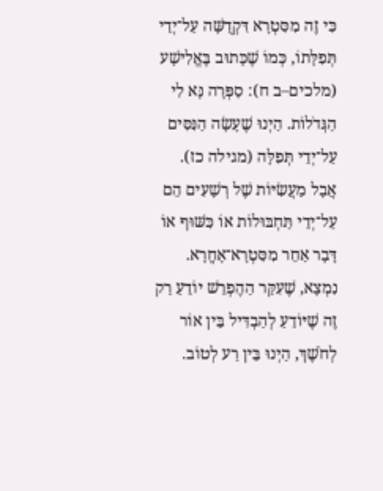כִּי זֶה מִסִּטְרָא דִּקְדֻשָּׁה עַל־יְדֵי תְּפִלָּתוֹ, כְּמוֹ שֶׁכָּתוּב בֶּאֱלִישָׁע (מלכים–ב ח): סַפְּרָה נָּא לִי הַגְּדֹלוֹת. הַיְנוּ שֶׁעָשָׂה הַנִּסִּים עַל־יְדֵי תְּפִלָּה (מגילה כז). אֲבָל מַעֲשִׂיּוֹת שֶׁל רְשָׁעִים הֵם עַל־יְדֵי תַּחְבּוּלוֹת אוֹ כִּשּׁוּף אוֹ דָּבָר אַחֵר מִסִּטְרָא־אָחֳרָא. נִמְצָא, שֶׁעִקַּר הַהֶפְרֵשׁ יוֹדֵעַ רַק זֶה שֶׁיּוֹדֵעַ לְהַבְדִּיל בֵּין אוֹר לְחֹשֶׁךְ, הַיְנוּ בֵּין רַע לְטוֹב.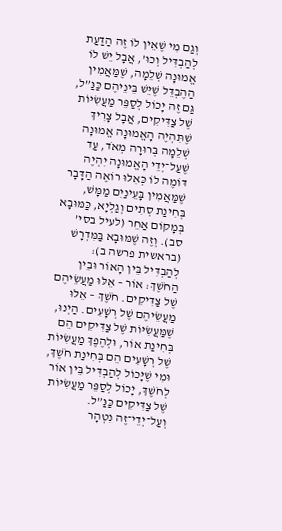וְגַם מִי שֶׁאֵין לוֹ זֶה הַדַּעַת לְהַבְדִּיל וְכוּ’, אֲבָל יֵשׁ לוֹ אֱמוּנָה שְׁלֵמָה, שֶׁמַּאֲמִין הַהֶבְדֵּל שֶׁיֵּשׁ בֵּינֵיהֶם כַּנַּ”ל, גַּם זֶה יָכוֹל לְסַפֵּר מַעֲשִׂיּוֹת שֶׁל צַדִּיקִים, אֲבָל צָרִיךְ שֶׁתִּהְיֶה הָאֱמוּנָה אֱמוּנָה שְׁלֵמָה בְּרוּרָה מְאֹד, עַד שֶׁעַל־יְדֵי הָאֱמוּנָה יִהְיֶה דּוֹמֶה לוֹ כְּאִלּוּ רוֹאֶה הַדָּבָר שֶׁמַּאֲמִין בָּעֵינַיִם מַמָּשׁ, בְּחִינַת סְתִים וְגַלְיָא, כַּמּוּבָא בְּמָקוֹם אַחֵר (לעיל בסי’ סב). וְזֶה שֶׁמּוּבָא בַּמִּדְרָשׁ (בראשית פרשה ב): לְהַבְדִּיל בֵּין הָאוֹר וּבֵין הַחֹשֶׁךְ: אוֹר – אֵלּוּ מַעֲשֵׂיהֶם שֶׁל צַדִּיקִים. חֹשֶׁךְ – אֵלּוּ מַעֲשֵׂיהֶם שֶׁל רְשָׁעִים. הַיְנוּ, שֶׁמַּעֲשִׂיּוֹת שֶׁל צַדִּיקִים הֵם בְּחִינַת אוֹר, וּלְהֶפֶךְ מַעֲשִׂיּוֹת שֶׁל רְשָׁעִים הֵם בְּחִינַת חֹשֶׁךְ, וּמִי שֶׁיָּכוֹל לְהַבְדִּיל בֵּין אוֹר לְחֹשֶׁךְ, יָכוֹל לְסַפֵּר מַעֲשִׂיּוֹת שֶׁל צַדִּיקִים כַּנַּ”ל.
וְעַל־יְדֵי־זֶה נִטְהָר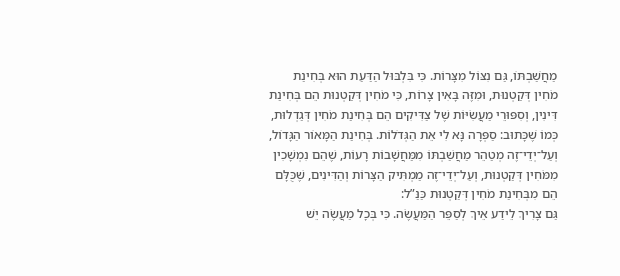מַחֲשַׁבְתּוֹ, גַּם נִצּוֹל מִצָּרוֹת. כִּי בִּלְבּוּל הַדַּעַת הוּא בְּחִינַת מֹחִין דְּקַטְנוּת, וּמִזֶּה בָּאִין צָרוֹת, כִּי מֹחִין דְּקַטְנוּת הֵם בְּחִינַת דִּינִין, וְסִפּוּרֵי מַעֲשִׂיּוֹת שֶׁל צַדִּיקִים הֵם בְּחִינַת מֹחִין דְּגַדְלוּת, כְּמוֹ שֶׁכָּתוּב: סַפְּרָה נָּא לִי אֵת הַגְּדֹלוֹת. בְּחִינַת הַמָּאוֹר הַגָּדוֹל, וְעַל־יְדֵי־זֶה מְטַהֵר מַחֲשַׁבְתּוֹ מִמַּחֲשָׁבוֹת רָעוֹת, שֶׁהֵם נִמְשָׁכִין מִמֹּחִין דְּקַטְנוּת, וְעַל־יְדֵי־זֶה מַמְתִּיק הַצָּרוֹת וְהַדִּינִים, שֶׁכֻּלָּם הֵם מִבְּחִינַת מֹחִין דְּקַטְנוּת כַּנַּ”ל:
גַּם צָרִיךְ לֵידַע אֵיךְ לְסַפֵּר הַמַּעֲשֶׂה. כִּי בְּכָל מַעֲשֶׂה יֵשׁ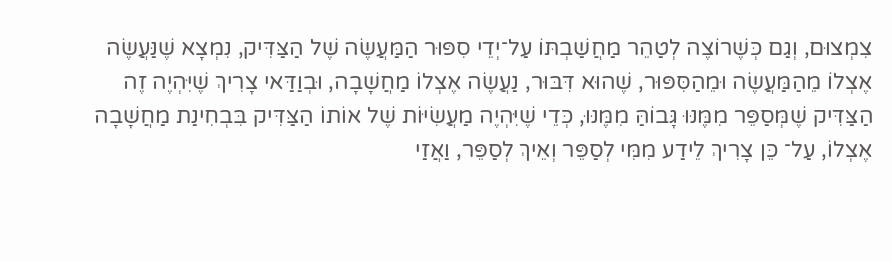צִמְצוּם, וְגַם כְּשֶׁרוֹצֶה לְטַהֵר מַחֲשַׁבְתּוֹ עַל־יְדֵי סִפּוּר הַמַּעֲשֶׂה שֶׁל הַצַּדִּיק, נִמְצָא שֶׁנַּעֲשֶׂה אֶצְלוֹ מֵהַמַּעֲשֶׂה וּמֵהַסִּפּוּר, שֶׁהוּא דִּבּוּר, נַעֲשֶׂה אֶצְלוֹ מַחֲשָׁבָה, וּבְוַדַּאי צָרִיךְ שֶׁיִּהְיֶה זֶה הַצַּדִּיק שֶׁמְּסַפֵּר מִמֶּנּוּ גָּבוֹהַּ מִמֶּנּוּ, כְּדֵי שֶׁיִּהְיֶה מַעֲשִׂיּוֹת שֶׁל אוֹתוֹ הַצַּדִּיק בִּבְחִינַת מַחֲשָׁבָה אֶצְלוֹ, עַל־ כֵּן צָרִיךְ לֵידַע מִמִּי לְסַפֵּר וְאֵיךְ לְסַפֵּר, וַאֲזַי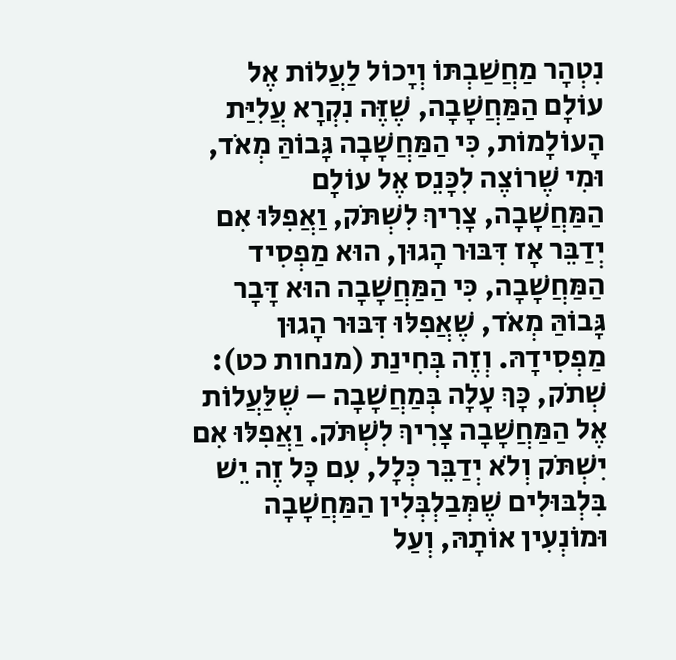נִטְהָר מַחֲשַׁבְתּוֹ וְיָכוֹל לַעֲלוֹת אֶל עוֹלָם הַמַּחֲשָׁבָה, שֶׁזֶּה נִקְרָא עֲלִיַּת הָעוֹלָמוֹת, כִּי הַמַּחֲשָׁבָה גָּבוֹהַּ מְאֹד, וּמִי שֶׁרוֹצֶה לִכָּנֵס אֶל עוֹלָם הַמַּחֲשָׁבָה, צָרִיךְ לִשְׁתֹּק, וַאֲפִלּוּ אִם יְדַבֵּר אָז דִּבּוּר הָגוּן, הוּא מַפְסִיד הַמַּחֲשָׁבָה, כִּי הַמַּחֲשָׁבָה הוּא דָּבָר גָּבוֹהַּ מְאֹד, שֶׁאֲפִלּוּ דִּבּוּר הָגוּן מַפְסִידָהּ. וְזֶה בְּחִינַת (מנחות כט): שְׁתֹק, כָּךְ עָלָה בְּמַחֲשָׁבָה – שֶׁלַּעֲלוֹת אֶל הַמַּחֲשָׁבָה צָרִיךְ לִשְׁתֹּק. וַאֲפִלּוּ אִם יִשְׁתֹּק וְלֹא יְדַבֵּר כְּלָל, עִם כָּל זֶה יֵשׁ בִּלְבּוּלִים שֶׁמְּבַלְבְּלִין הַמַּחֲשָׁבָה וּמוֹנְעִין אוֹתָהּ, וְעַל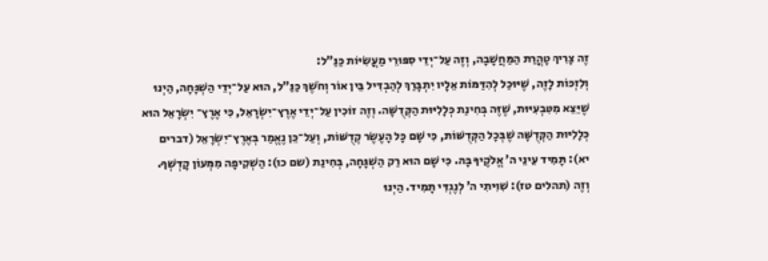זֶה צָרִיךְ טָהֳרַת הַמַּחֲשָׁבָה, וְזֶה עַל־יְדֵי סִפּוּרֵי מַעֲשִׂיּוֹת כַּנַּ”ל:
וְלִזְכּוֹת לָזֶה, שֶׁיּוּכַל לְהִדַּמּוֹת אֵלָיו יִתְבָּרַךְ לְהַבְדִּיל בֵּין אוֹר וְחֹשֶׁךְ כַּנַּ”ל, הוּא עַל־יְדֵי הַשְׁגָּחָה, הַיְנוּ שֶׁיֵּצֵא מִטִּבְעִיּוּת, שֶׁזֶּה בְּחִינַת כְּלָלִיּוּת הַקְּדֻשָּׁה. וְזֶה זוֹכִין עַל־יְדֵי אֶרֶץ־יִשְׂרָאֵל, כִּי אֶרֶץ־ יִשְׂרָאֵל הוּא כְּלָלִיּוּת הַקְּדֻשָּׁה שֶׁבְּכָל הַקְּדֻשּׁוֹת, כִּי שָׁם כָּל הָעֶשֶׂר קְדֻשּׁוֹת, וְעַל־כֵּן נֶאֱמַר בְּאֶרֶץ־יִשְׂרָאֵל (דברים יא): תָּמִיד עֵינֵי ה’ אֱלֹקֶיךָ בָּהּ. כִּי שָׁם הוּא רַק הַשְׁגָּחָה, בְּחִינַת (שם כו): הַשְׁקִיפָה מִמְּעוֹן קָדְשְׁךָ. וְזֶה (תהלים טז): שִׁוִּיתִי ה’ לְנֶגְדִּי תָמִיד. הַיְנוּ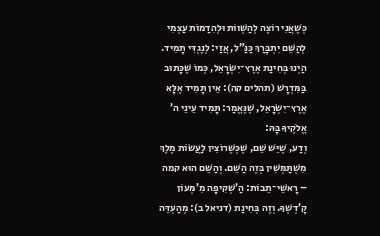כְּשֶׁאֲנִי רוֹצֶה לְהַשְׁווֹת וּלְהִדַמוֹת עַצְמִי לְהַשֵּׁם יִתְבָּרַךְ כַּנַּ”ל, אֲזַי: לְנֶגְדִּי תָמִיד. הַיְנוּ בְּחִינַת אֶרֶץ־יִשְׂרָאֵל, כְּמוֹ שֶׁכָּתוּב בַּמִּדְרָשׁ (תהלים קה): אֵין תָּמִיד אֶלָּא אֶרֶץ־יִשְׂרָאֵל, שֶׁנֶּאֱמַר: תָּמִיד עֵינֵי ה’ אֱלֹקֶיךָ בָּהּ:
וְדַע, שֶׁיֵּשׁ שֵׁם, שֶׁכְּשֶׁרוֹצִין לַעֲשׂוֹת מֶלֶךְ מִשְׁתַּמְּשִׁין בְּזֶה הַשֵּׁם. וְהַשֵּׁם הוּא קמה – רָאשֵׁי־תֵבוֹת: הַ’שְׁקִיפָה מִ’מְּעוֹן קָ’דְשְׁךָ. וְזֶה בְּחִינַת (דניאל ב): מְהַעְדֵּה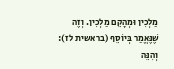מַלְכִין וּמְהָקֵם מַלְכִין. וְזֶה שֶׁנֶּאֱמַר בְּיוֹסֵף (בראשית לז): וְהִנֵּה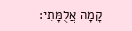קָמָה אֲלֻמָּתִי: